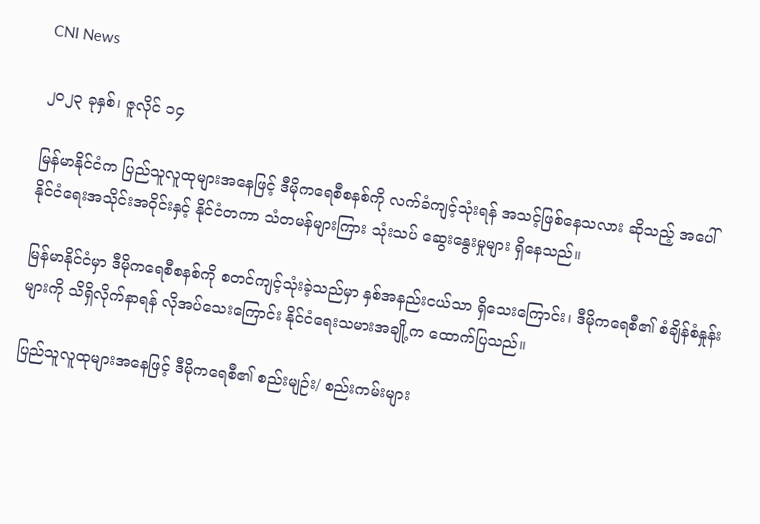CNI News

၂၀၂၃ ခုနှစ်၊ ဇူလိုင် ၁၄

မြန်မာနိုင်ငံက ပြည်သူလူထုများအနေဖြင့် ဒီမိုကရေစီစနစ်ကို လက်ခံကျင့်သုံးရန် အသင့်ဖြစ်နေသလား ဆိုသည့် အပေါ် နိုင်ငံရေးအသိုင်းအဝိုင်းနှင့် နိုင်ငံတကာ သံတမန်များကြား သုံးသပ် ဆွေးနွေးမှုများ ရှိနေသည်။

မြန်မာနိုင်ငံမှာ ဒီမိုကရေစီစနစ်ကို စတင်ကျင့်သုံးခဲ့သည်မှာ နှစ်အနည်းငယ်သာ ရှိသေးကြောင်း၊ ဒီမိုက‌ရေစီ၏ စံချိန်စံနှုန်းများကို သိရှိလိုက်နာရန် လိုအပ်သေးကြောင်း နိုင်ငံရေးသမားအချို့က ထောက်ပြသည်။

ပြည်သူလူထုများအနေဖြင့် ဒီမိုကရေစီ၏ စည်းမျဉ်း/ စည်းကမ်းများ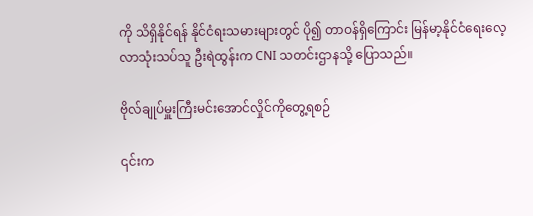ကို သိရှိနိုင်ရန် နိုင်ငံရးသမားများတွင် ပို၍ တာဝန်ရှိကြောင်း မြန်မာ့နိုင်ငံရေးလေ့လာသုံးသပ်သူ ဦးရဲထွန်းက CNI သတင်းဌာနသို့ ပြောသည်။

ဗိုလ်ချုပ်မှူးကြီးမင်းအောင်လှိုင်ကိုတွေ့ရစဉ်

၎င်းက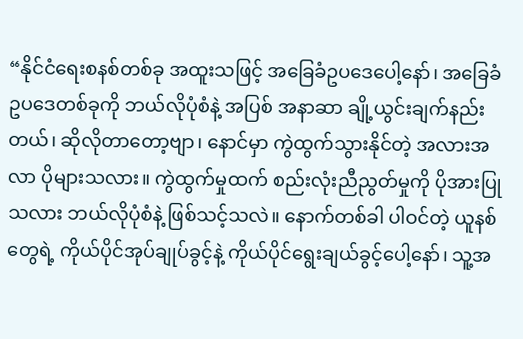“နိုင်ငံ‌ရေးစနစ်တစ်ခု အထူးသဖြင့် အခြေခံဥပဒေပေါ့နော်၊ အခြေခံဥပဒေတစ်ခုကို ဘယ်လိုပုံစံနဲ့ အပြစ် အနာဆာ ချို့ယွင်းချက်နည်းတယ်၊ ဆိုလိုတာတော့ဗျာ၊ နောင်မှာ ကွဲထွက်သွားနိုင်တဲ့ အလားအလာ ပိုများသလား။ ကွဲထွက်မှုထက် စည်းလုံးညီညွတ်မှုကို ပိုအားပြုသလား ဘယ်လိုပုံစံနဲ့ ဖြစ်သင့်သလဲ။ နောက်တစ်ခါ ပါဝင်တဲ့ ယူနစ်တွေရဲ့ ကိုယ်ပိုင်အုပ်ချုပ်ခွင့်နဲ့ ကိုယ်ပိုင်ရွေးချယ်ခွင့်ပေါ့နော်၊ သူ့အ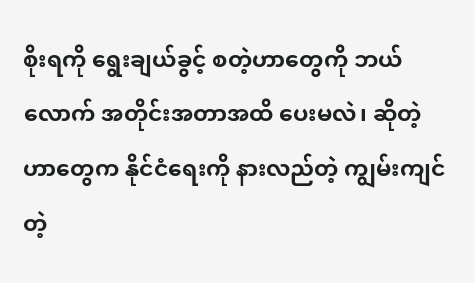စိုးရကို ရွေးချယ်ခွင့် စတဲ့ဟာတွေကို ဘယ်လောက် အတိုင်းအတာအထိ ပေးမလဲ၊ ဆိုတဲ့ဟာတွေက နိုင်ငံရေးကို နားလည်တဲ့ ကျွမ်းကျင်တဲ့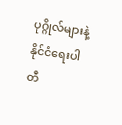ပုဂ္ဂိုလ်များနဲ့ နိုင်ငံ‌ရေးပါတီ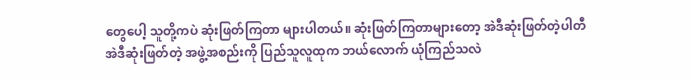တွေပေါ့ သူတို့ကပဲ ဆုံးဖြတ်ကြတာ များပါတယ်။ ဆုံးဖြတ်ကြတာများတော့ အဲဒီဆုံးဖြတ်တဲ့ပါတီ အဲဒီဆုံးဖြတ်တဲ့ အဖွဲ့အစည်းကို ပြည်သူလူထုက ဘယ်လောက် ယုံကြည်သလဲ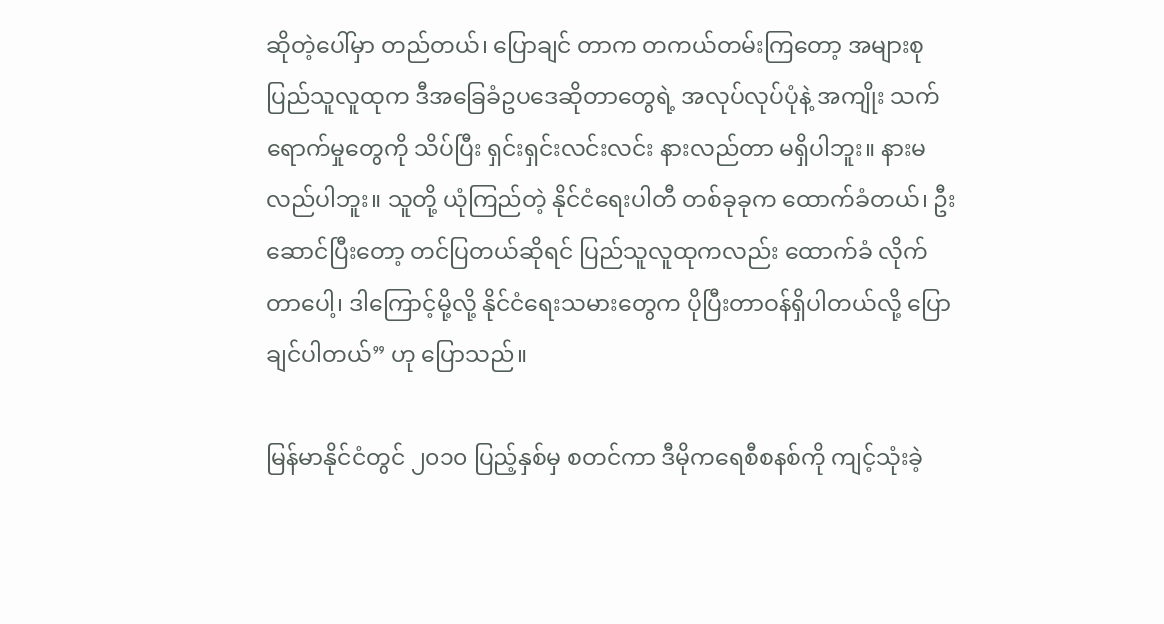ဆိုတဲ့ပေါ်မှာ တည်တယ်၊ ပြောချင် တာက တကယ်တမ်းကြတော့ အများစုပြည်သူလူထုက ဒီအခြေခံဥပဒေဆိုတာတွေရဲ့ အလုပ်လုပ်ပုံနဲ့ အကျိုး သက်ရောက်မှုတွေကို သိပ်ပြီး ရှင်းရှင်းလင်းလင်း နားလည်တာ မရှိပါဘူး။ နားမလည်ပါဘူး။ သူတို့ ယုံကြည်တဲ့ နိုင်ငံရေးပါတီ တစ်ခုခုက ထောက်ခံတယ်၊ ဦးဆောင်ပြီးတော့ တင်ပြတယ်ဆိုရင် ပြည်သူလူထုကလည်း ထောက်ခံ လိုက်တာပေါ့၊ ဒါကြောင့်မို့လို့ နိုင်ငံရေးသမားတွေက ပိုပြီးတာဝန်ရှိပါတယ်လို့ ပြောချင်ပါတယ်” ဟု ပြောသည်။

မြန်မာနိုင်ငံတွင် ၂၀၁၀ ပြည့်နှစ်မှ စတင်ကာ ဒီမိုကရေစီစနစ်ကို ကျင့်သုံးခဲ့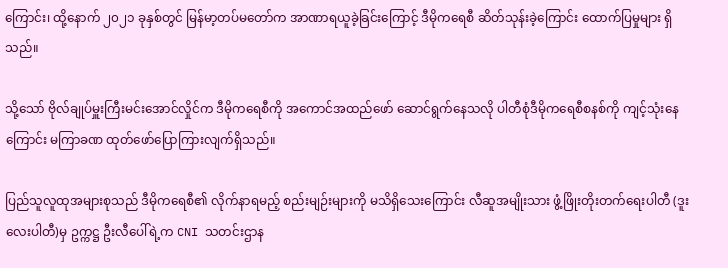ကြောင်း၊ ထို့နောက် ၂၀၂၁ ခုနှစ်တွင် မြန်မာ့တပ်မ‌တော်က အာဏာရယူခဲ့ခြင်းကြောင့် ဒီမိုကရေစီ ဆိတ်သုန်းခဲ့ကြောင်း ထောက်ပြမှုများ ရှိသည်။

သို့သော် ဗိုလ်ချုပ်မှူးကြီးမင်းအောင်လှိုင်က ဒီမိုကရေစီကို အကောင်အထည်ဖော် ဆောင်ရွက်နေသလို ပါတီစုံဒီမိုကရေစီစနစ်ကို ကျင့်သုံးနေကြောင်း မကြာခဏ ထုတ်ဖော်ပြောကြားလျက်ရှိသည်။

ပြည်သူလူထုအများစုသည် ဒီမိုကရေစီ၏ လိုက်နာရမည့် စည်းမျဉ်းများကို မသိရှိသေးကြောင်း လီဆူအမျိုးသား ဖွံ့ဖြိုးတိုးတက်‌ရေးပါတီ (ဒူးလေးပါတီ)မှ ဥက္ကဋ္ဌ ဦးလီပေါ်ရဲ့က CNI သတင်းဌာန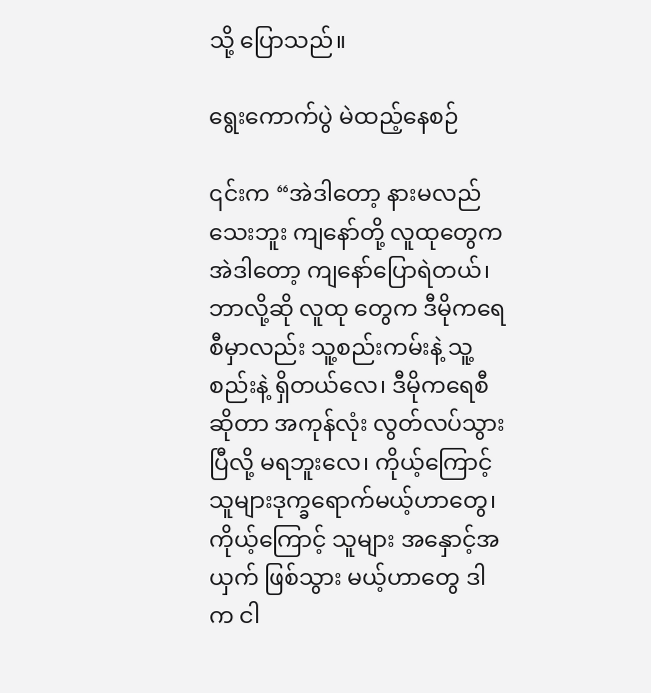သို့ ပြောသည်။

ရွေးကောက်ပွဲ မဲထည့်နေစဉ်

၎င်းက “အဲဒါတော့ နားမလည်သေးဘူး ကျနော်တို့ လူထုတွေက အဲဒါတော့ ကျနော်ပြောရဲတယ်၊ ဘာလို့ဆို လူထု တွေက ဒီမိုကရေစီမှာလည်း သူ့စည်းကမ်းနဲ့ သူ့စည်းနဲ့ ရှိတယ်လေ၊ ဒီမိုကရေစီဆိုတာ အကုန်လုံး လွတ်လပ်သွား ပြီလို့ မရဘူးလေ၊ ကိုယ့်ကြောင့် သူများဒုက္ခရောက်မယ့်ဟာတွေ၊ ကိုယ့်ကြောင့် သူများ အနှောင့်အယှက် ဖြစ်သွား မယ့်ဟာတွေ ဒါက ငါ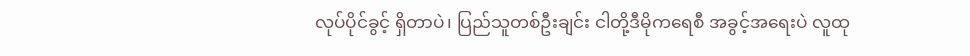လုပ်ပိုင်ခွင့် ရှိတာပဲ၊ ပြည်သူတစ်ဦးချင်း ငါတို့ဒီမိုကရေစီ အခွင့်အရေးပဲ လူထု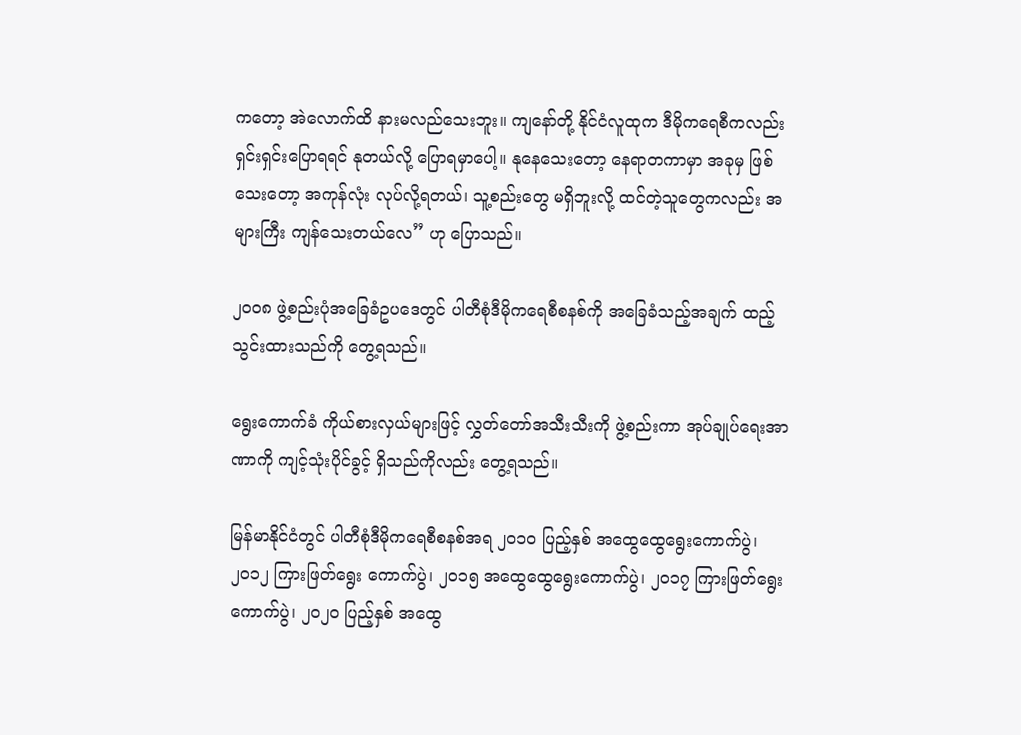ကတော့ အဲလောက်ထိ နားမလည်သေးဘူး။ ကျနော်တို့ နိုင်ငံလူထုက ဒီမိုကရေစီကလည်း ရှင်းရှင်းပြောရရင် နုတယ်လို့ ပြောရမှာပေါ့။ နုနေသေးတော့ နေရာတကာမှာ အခုမှ ဖြစ်သေးတော့ အကုန်လုံး လုပ်လို့ရတယ်၊ သူ့စည်းတွေ မရှိဘူးလို့ ထင်တဲ့သူတွေကလည်း အများကြီး ကျန်သေးတယ်လေ” ဟု ပြောသည်။

၂၀၀၈ ဖွဲ့စည်းပုံအခြေခံဥပဒေတွင် ပါတီစုံဒီမိုကရေစီစနစ်ကို အခြေခံသည့်အချက် ထည့်သွင်းထားသည်ကို တွေ့ရသည်။

ရွေးကောက်ခံ ကိုယ်စားလှယ်များဖြင့် လွှတ်တော်အသီးသီးကို ဖွဲ့စည်းကာ အုပ်ချုပ်ရေးအာဏာကို ကျင့်သုံးပိုင်ခွင့် ရှိသည်ကိုလည်း တွေ့ရသည်။

မြန်မာနိုင်ငံတွင် ပါတီစုံဒီမိုကရေစီစနစ်အရ ၂၀၁၀ ပြည့်နှစ် အထွေထွေရွေးကောက်ပွဲ၊ ၂၀၁၂ ကြားဖြတ်ရွေး ကောက်ပွဲ၊ ၂၀၁၅ အထွေထွေရွေးကောက်ပွဲ၊ ၂၀၁၇ ကြားဖြတ်ရွေးကောက်ပွဲ၊ ၂၀၂၀ ပြည့်နှစ် အထွေ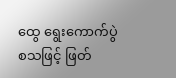ထွေ ရွေးကောက်ပွဲ စသဖြင့် ဖြတ်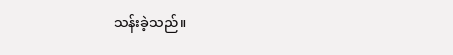သန်းခဲ့သည်။